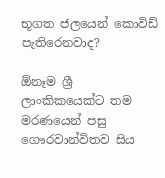භූගත ජලයෙන් කොවිඩ් පැතිරෙනවාද?

ඕනෑම ශ්‍රී ලාංකිකයෙක්ට තම මරණයෙන් පසු ගෞරවාන්විතව සිය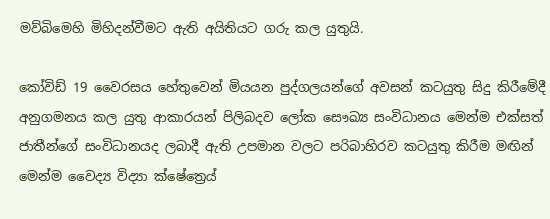මව්බිමෙහි මිහිදන්වීමට ඇති අයිතියට ගරු කල යුතුයි.

කෝවිඩ් 19 වෛරසය හේතුවෙන් මියයන පුද්ගලයන්ගේ අවසන් කටයුතු සිදු කිරීමේදී අනුගමනය කල යුතු ආකාරයන් පිලිබදව ලෝක සෞඛ්‍ය සංවිධානය මෙන්ම එක්සත් ජාතීන්ගේ සංවිධානයද ලබාදී ඇති උපමාන වලට පරිබාහිරව කටයුතු කිරීම මඟින් මෙන්ම වෛද්‍ය විද්‍යා ක්ෂේත්‍රෙය්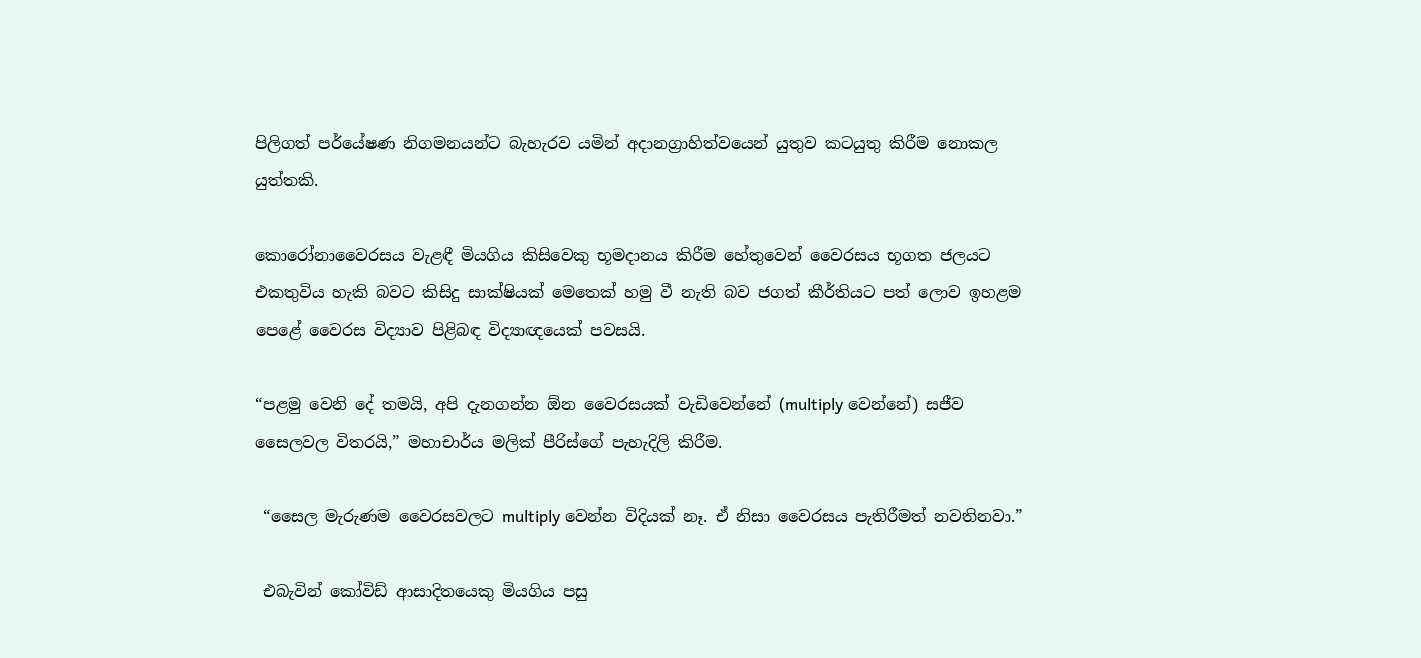පිලිගත් පර්යේෂණ නිගමනයන්ට බැහැරව යමින් අදානග්‍රාහිත්වයෙන් යුතුව කටයුතු කිරීම නොකල යුත්තකි.

කොරෝනාවෛරසය වැළඳී මියගිය කිසිවෙකු භූමදානය කිරීම හේතුවෙන් වෛරසය භූගත ජලයට එකතුවිය හැකි බවට කිසිදු සාක්ෂියක් මෙතෙක් හමු වී නැති බව ජගත් කීර්තියට පත් ලොව ඉහළම පෙළේ වෛරස විද්‍යාව පිළිබඳ විද්‍යාඥයෙක් පවසයි.

“පළමු වෙනි දේ තමයි, අපි දැනගන්න ඕන වෛරසයක් වැඩිවෙන්නේ (multiply වෙන්නේ) සජීව සෛලවල විතරයි,” මහාචාර්ය මලික් පීරිස්ගේ පැහැදිලි කිරීම.

 “සෛල මැරුණම වෛරසවලට multiply වෙන්න විදියක් නෑ. ඒ නිසා වෛරසය පැතිරීමත් නවතිනවා.”

 එබැවින් කෝවිඩ් ආසාදිතයෙකු මියගිය පසු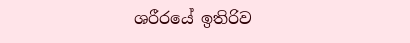ශරීරයේ ඉතිරිව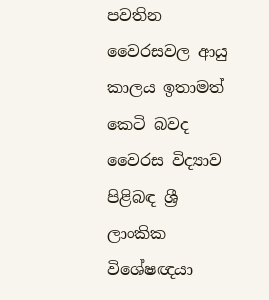පවතින වෛරසවල ආයු කාලය ඉතාමත් කෙටි බවද වෛරස විද්‍යාව පිළිබඳ ශ්‍රී ලාංකික විශේෂඥයා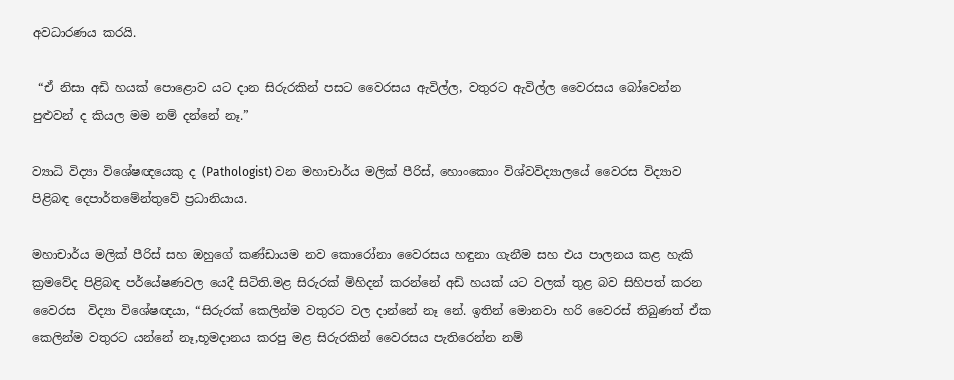අවධාරණය කරයි.

 “ඒ නිසා අඩි හයක් පොළොව යට දාන සිරුරකින් පසට වෛරසය ඇවිල්ල, වතුරට ඇවිල්ල වෛරසය බෝවෙන්න පුළුවන් ද කියල මම නම් දන්නේ නෑ.”

ව්‍යාධි විද්‍යා විශේෂඥයෙකු ද (Pathologist) වන මහාචාර්ය මලික් පීරිස්, හොංකොං විශ්වවිද්‍යාලයේ වෛරස විද්‍යාව පිළිබඳ දෙපාර්තමේන්තුවේ ප්‍රධානියාය.

මහාචාර්ය මලික් පීරිස් සහ ඔහුගේ කණ්ඩායම නව කොරෝනා වෛරසය හඳුනා ගැනීම සහ එය පාලනය කළ හැකි ක්‍රමවේද පිළිබඳ පර්යේෂණවල යෙදී සිටිති.මළ සිරුරක් මිහිදන් කරන්නේ අඩි හයක් යට වලක් තුළ බව සිහිපත් කරන වෛරස  විද්‍යා විශේෂඥයා, “සිරුරක් කෙලින්ම වතුරට වල දාන්නේ නෑ නේ. ඉතින් මොනවා හරි වෛරස් තිබුණත් ඒක කෙලින්ම වතුරට යන්නේ නෑ,භූමදානය කරපු මළ සිරුරකින් වෛරසය පැතිරෙන්න නම්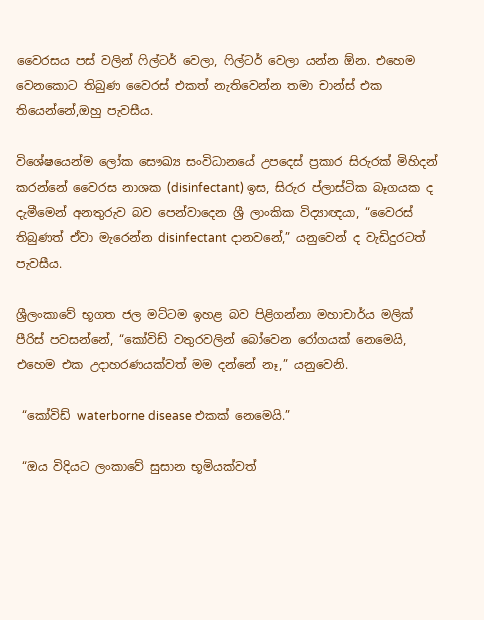වෛරසය පස් වලින් ෆිල්ටර් වෙලා, ෆිල්ටර් වෙලා යන්න ඕන. එහෙම වෙනකොට තිබුණ වෛරස් එකත් නැතිවෙන්න තමා චාන්ස් එක තියෙන්නේ,ඔහු පැවසීය.

විශේෂයෙන්ම ලෝක සෞඛ්‍ය සංවිධානයේ උපදෙස් ප්‍රකාර සිරුරක් මිහිදන් කරන්නේ වෛරස නාශක (disinfectant) ඉස, සිරුර ප්ලාස්ටික බෑගයක ද දැමීමෙන් අනතුරුව බව පෙන්වාදෙන ශ්‍රී ලාංකික විද්‍යාඥයා, “වෛරස් තිබුණත් ඒවා මැරෙන්න disinfectant දානවනේ,” යනුවෙන් ද වැඩිදුරටත් පැවසීය.

ශ්‍රීලංකාවේ භූගත ජල මට්ටම ඉහළ බව පිළිගන්නා මහාචාර්ය මලික් පීරිස් පවසන්නේ, “කෝවිඩ් වතුරවලින් බෝවෙන රෝගයක් නෙමෙයි, එහෙම එක උදාහරණයක්වත් මම දන්නේ නෑ,” යනුවෙනි.

 “කෝවිඩ් waterborne disease එකක් නෙමෙයි.”

 “ඔය විදියට ලංකාවේ සුසාන භූමියක්වත්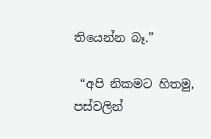තියෙන්න බෑ.”

 “අපි නිකමට හිතමු, පස්වලින්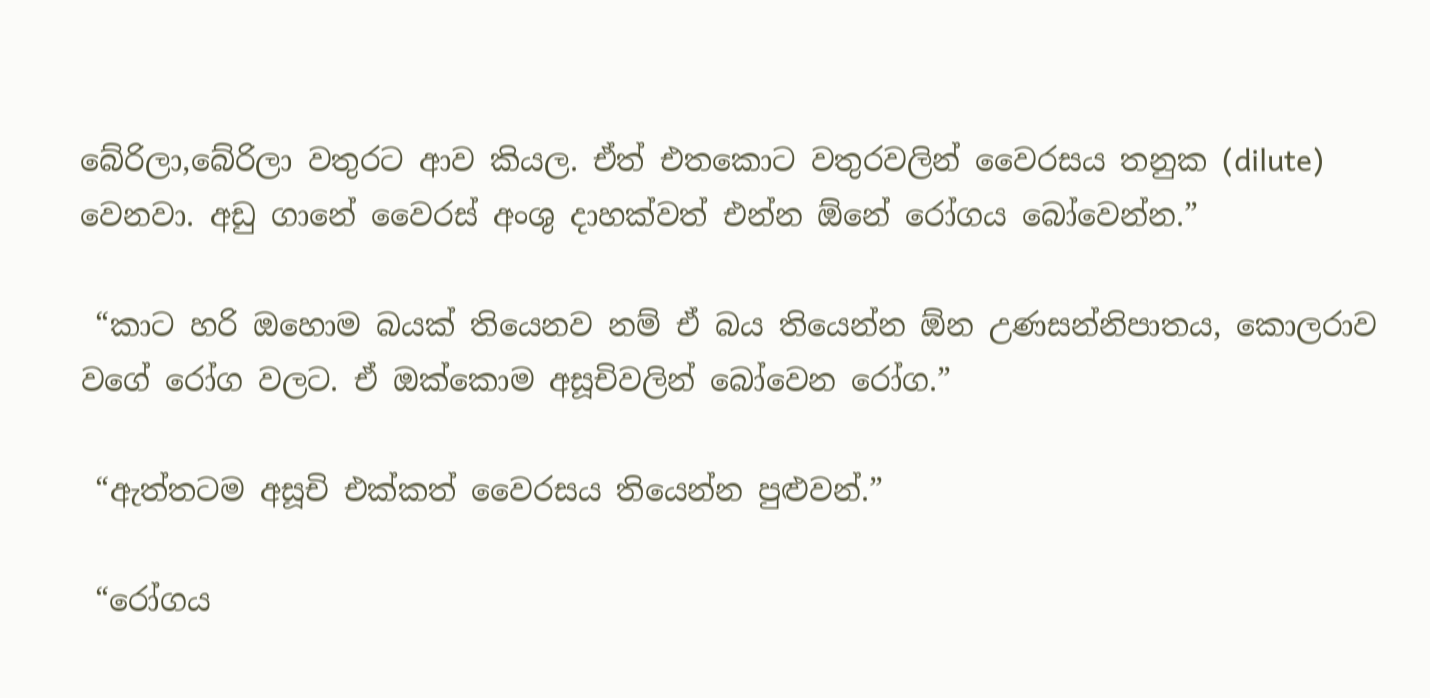බේරිලා,බේරිලා වතුරට ආව කියල. ඒත් එතකොට වතුරවලින් වෛරසය තනුක (dilute) වෙනවා. අඩු ගානේ වෛරස් අංශු දාහක්වත් එන්න ඕනේ රෝගය බෝවෙන්න.”

 “කාට හරි ඔහොම බයක් තියෙනව නම් ඒ බය තියෙන්න ඕන උණසන්නිපාතය, කොලරාව වගේ රෝග වලට. ඒ ඔක්කොම අසූචිවලින් බෝවෙන රෝග.”

 “ඇත්තටම අසූචි එක්කත් වෛරසය තියෙන්න පුළුවන්.”

 “රෝගය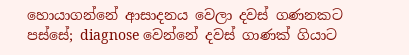හොයාගන්නේ ආසාදනය වෙලා දවස් ගණනකට පස්සේ; diagnose වෙන්නේ දවස් ගාණක් ගියාට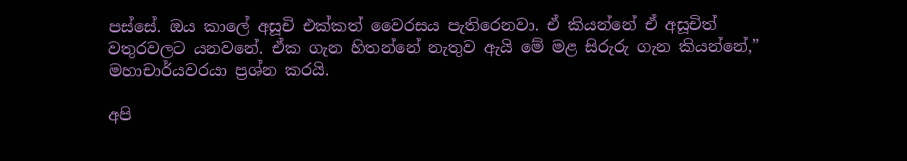පස්සේ. ඔය කාලේ අසූචි එක්කත් වෛරසය පැතිරෙනවා. ඒ කියන්නේ ඒ අසූචිත් වතුරවලට යනවනේ. ඒක ගැන හිතන්නේ නැතුව ඇයි මේ මළ සිරුරු ගැන කියන්නේ,” මහාචාර්යවරයා ප්‍රශ්න කරයි.

අපි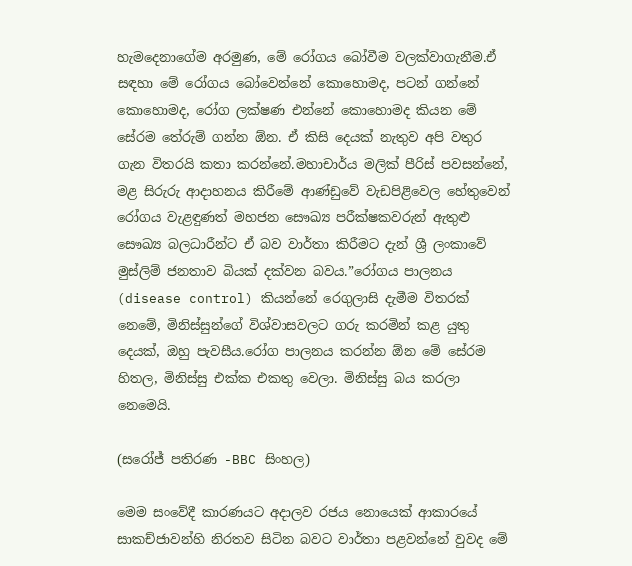හැමදෙනාගේම අරමුණ, මේ රෝගය බෝවීම වලක්වාගැනීම.ඒ සඳහා මේ රෝගය බෝවෙන්නේ කොහොමද, පටන් ගන්නේ කොහොමද, රෝග ලක්ෂණ එන්නේ කොහොමද කියන මේ සේරම තේරුම් ගන්න ඕන. ඒ කිසි දෙයක් නැතුව අපි වතුර ගැන විතරයි කතා කරන්නේ.මහාචාර්ය මලික් පීරිස් පවසන්නේ, මළ සිරුරු ආදාහනය කිරීමේ ආණ්ඩුවේ වැඩපිළිවෙල හේතුවෙන් රෝගය වැළඳුණත් මහජන සෞඛ්‍ය පරීක්ෂකවරුන් ඇතුළු සෞඛ්‍ය බලධාරීන්ට ඒ බව වාර්තා කිරීමට දැන් ශ්‍රී ලංකාවේ මුස්ලිම් ජනතාව බියක් දක්වන බවය.”රෝගය පාලනය (disease control) කියන්නේ රෙගුලාසි දැමීම විතරක් නෙමේ, මිනිස්සුන්ගේ විශ්වාසවලට ගරු කරමින් කළ යුතු දෙයක්, ඔහු පැවසීය.රෝග පාලනය කරන්න ඕන මේ සේරම හිතල, මිනිස්සු එක්ක එකතු වෙලා. මිනිස්සු බය කරලා නෙමෙයි.

(සරෝජ් පතිරණ -BBC සිංහල)

මෙම සංවේදී කාරණයට අදාලව රජය නොයෙක් ආකාරයේ සාකච්ජාවන්හි නිරතව සිටින බවට වාර්තා පළවන්නේ වුවද මේ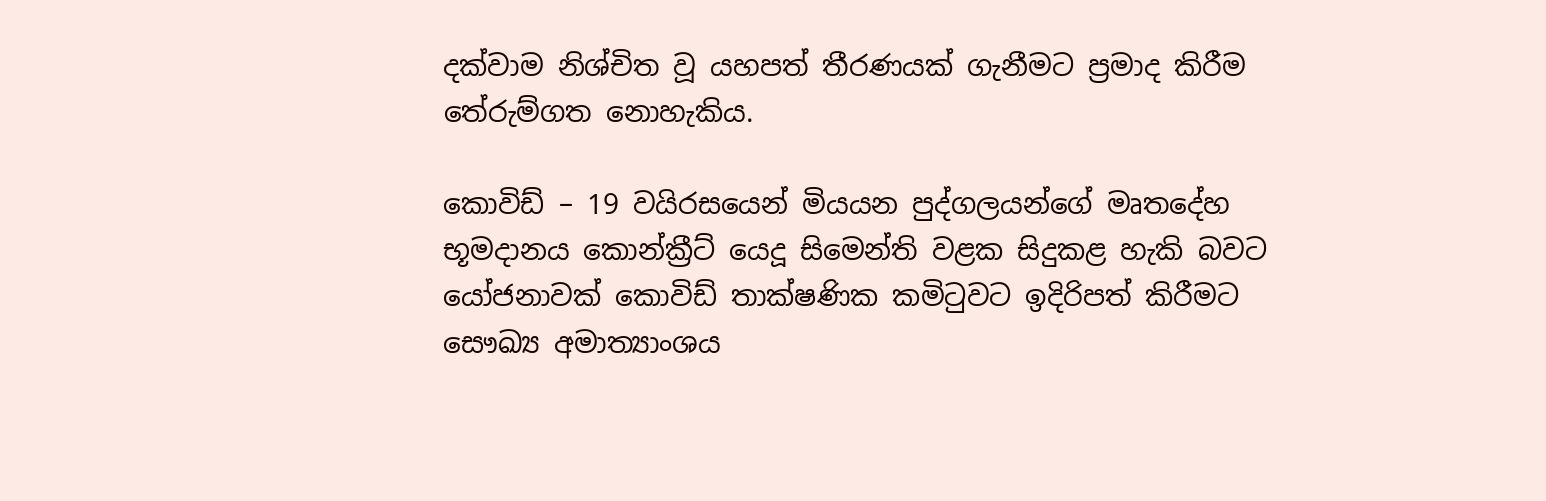දක්වාම නිශ්චිත වූ යහපත් තීරණයක් ගැනීමට ප්‍රමාද කිරීම තේරුම්ගත නොහැකිය.

කොවිඩ් – 19 වයිරසයෙන් මියයන පුද්ගලයන්ගේ මෘතදේහ භූමදානය කොන්ක්‍රීට් යෙදූ සිමෙන්ති වළක සිදුකළ හැකි බවට යෝජනාවක් කොවිඩ් තාක්ෂණික කමිටුවට ඉදිරිපත් කිරීමට සෞඛ්‍ය අමාත්‍යාංශය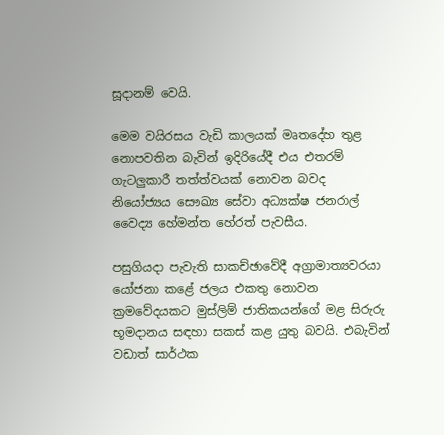සූදානම් වෙයි.

මෙම වයිරසය වැඩි කාලයක් මෘතදේහ තුළ නොපවතින බැවින් ඉදිරියේදී එය එතරම් ගැටලුකාරී තත්ත්වයක් නොවන බවද නියෝජ්‍යය සෞඛ්‍ය සේවා අධ්‍යක්ෂ ජනරාල් වෛද්‍ය හේමන්ත හේරත් පැවසීය.

පසුගියදා පැවැති සාකච්ඡාවේදී අග්‍රාමාත්‍යවරයා යෝජනා කළේ ජලය එකතු නොවන ක්‍රමවේදයකට මුස්ලිම් ජාතිකයන්ගේ මළ සිරුරු භූමදානය සඳහා සකස් කළ යුතු බවයි. එබැවින් වඩාත් සාර්ථක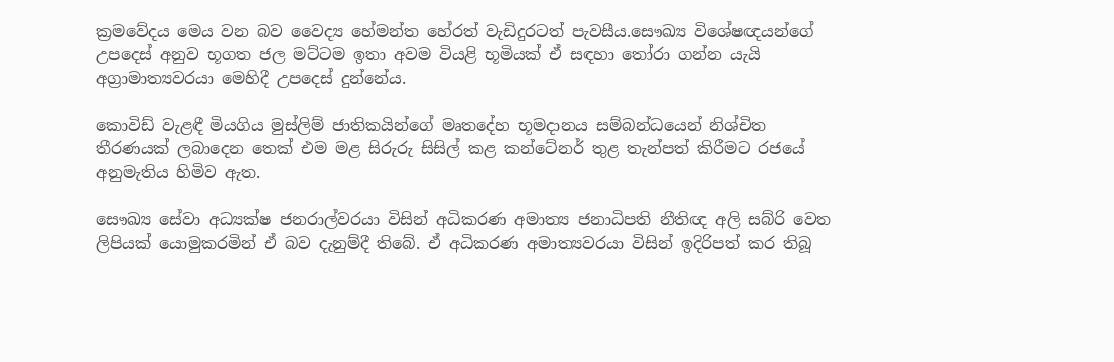ක්‍රමවේදය මෙය වන බව වෛද්‍ය හේමන්ත හේරත් වැඩිදුරටත් පැවසීය.සෞඛ්‍ය විශේෂඥයන්ගේ උපදෙස් අනුව භූගත ජල මට්ටම ඉතා අවම වියළි භූමියක් ඒ සඳහා තෝරා ගන්න යැයි අග්‍රාමාත්‍යවරයා මෙහිදී උපදෙස් දුන්නේය.

කොවිඩ් වැළඳී මියගිය මුස්ලිම් ජාතිකයින්ගේ මෘතදේහ භූමදානය සම්බන්ධයෙන් නිශ්චිත තීරණයක් ලබාදෙන තෙක් එම මළ සිරුරු සිසිල් කළ කන්ටේනර් තුළ තැන්පත් කිරීමට රජයේ අනුමැතිය හිමිව ඇත.

සෞඛ්‍ය සේවා අධ්‍යක්ෂ ජනරාල්වරයා විසින් අධිකරණ අමාත්‍ය ජනාධිපති නීතිඥ අලි සබ්රි වෙත ලිපියක් යොමුකරමින් ඒ බව දැනුම්දී තිබේ. ඒ අධිකරණ අමාත්‍යවරයා විසින් ඉදිරිපත් කර තිබූ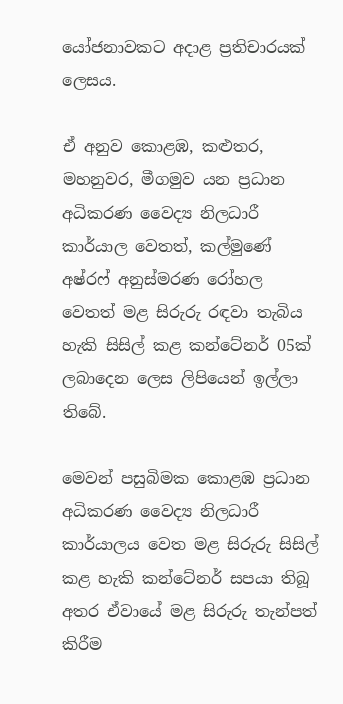යෝජනාවකට අදාළ ප්‍රතිචාරයක් ලෙසය.

ඒ අනුව කොළඹ, කළුතර, මහනුවර, මීගමුව යන ප්‍රධාන අධිකරණ වෛද්‍ය නිලධාරී කාර්යාල වෙතත්, කල්මුණේ අෂ්රෆ් අනුස්මරණ රෝහල වෙතත් මළ සිරුරු රඳවා තැබිය හැකි සිසිල් කළ කන්ටේනර් 05ක් ලබාදෙන ලෙස ලිපියෙන් ඉල්ලා තිබේ.

මෙවන් පසුබිමක කොළඹ ප්‍රධාන අධිකරණ වෛද්‍ය නිලධාරී කාර්යාලය වෙත මළ සිරුරු සිසිල් කළ හැකි කන්ටේනර් සපයා තිබූ අතර ඒවායේ මළ සිරුරු තැන්පත් කිරීම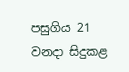පසුගිය 21 වනදා සිදුකළ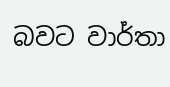බවට වාර්තා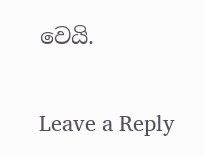වෙයි.

Leave a Reply